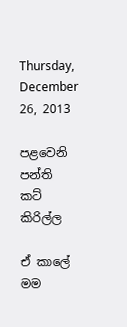Thursday, December 26, 2013

පළවෙනි පන්ති කට් කිරිල්ල

ඒ කාලේ මම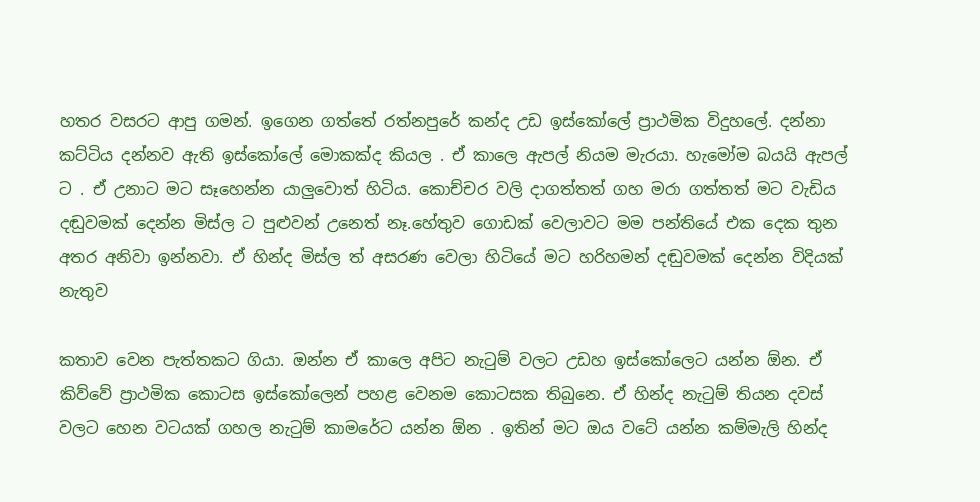හතර වසරට ආපු ගමන්. ඉගෙන ගත්තේ රත්නපුරේ කන්ද උඩ ඉස්කෝලේ ප්‍රාථමික විදුහලේ. දන්නා කට්ටිය දන්නව ඇති ඉස්කෝලේ මොකක්ද කියල . ඒ කාලෙ ඇපල් නියම මැරයා. හැමෝම බයයි ඇපල් ට . ඒ උනාට මට සෑහෙන්න යාලුවොත් හිටිය. කොච්චර වලි දාගත්තත් ගහ මරා ගත්තත් මට වැඩිය දඬුවමක් දෙන්න මිස්ල ට පුළුවන් උනෙත් නෑ.හේතුව ගොඩක් වෙලාවට මම පන්තියේ එක දෙක තුන අතර අනිවා ඉන්නවා. ඒ හින්ද මිස්ල ත් අසරණ වෙලා හිටියේ මට හරිහමන් දඬුවමක් දෙන්න විදියක් නැතුව

කතාව වෙන පැත්තකට ගියා. ඔන්න ඒ කාලෙ අපිට නැටුම් වලට උඩහ ඉස්කෝලෙට යන්න ඕන. ඒ කිව්වේ ප්‍රාථමික කොටස ඉස්කෝලෙන් පහළ වෙනම කොටසක තිබුනෙ. ඒ හින්ද නැටුම් තියන දවස් වලට හෙන වටයක් ගහල නැටුම් කාමරේට යන්න ඕන . ඉතින් මට ඔය වටේ යන්න කම්මැලි හින්ද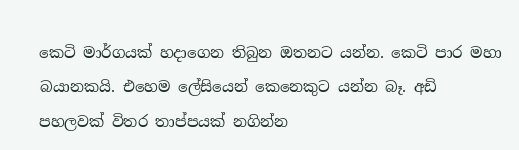කෙටි මාර්ගයක් හදාගෙන තිබුන ඔතනට යන්න. කෙටි පාර මහා බයානකයි. එහෙම ලේසියෙන් කෙනෙකුට යන්න බෑ. අඩි පහලවක් විතර තාප්පයක් නගින්න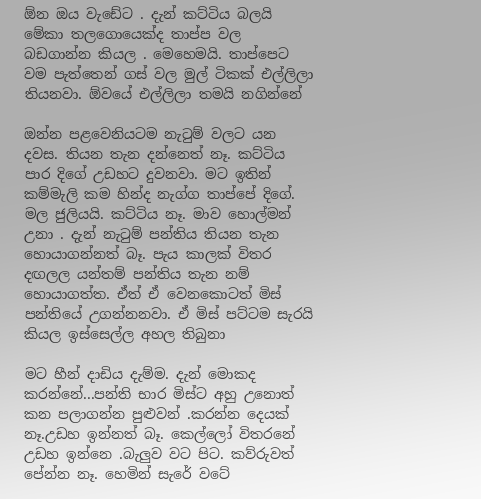ඕන ඔය වැඩේට . දැන් කට්ටිය බලයි මේකා තලගොයෙක්ද තාප්ප වල බඩගාන්න කියල . මෙහෙමයි. තාප්පෙට වම පැත්තෙන් ගස් වල මුල් ටිකක් එල්ලිලා තියනවා. ඕවයේ එල්ලිලා තමයි නගින්නේ

ඔන්න පළවෙනියටම නැටුම් වලට යන දවස. තියන තැන දන්නෙත් නෑ. කට්ටිය පාර දිගේ උඩහට දුවනවා. මට ඉතින් කම්මැලි කම හින්ද නැග්ග තාප්පේ දිගේ. මල ජුලියයි. කට්ටිය නෑ. මාව හොල්මන් උනා . දැන් නැටුම් පන්තිය තියන තැන හොයාගන්නත් බෑ. පැය කාලක් විතර දඟලල යන්තම් පන්තිය තැන නම් හොයාගත්ත. ඒත් ඒ වෙනකොටත් මිස් පන්තියේ උගන්නනවා. ඒ මිස් පට්ටම සැරයි කියල ඉස්සෙල්ල අහල තිබුනා

මට හීන් දාඩිය දැම්ම. දැන් මොකද කරන්නේ...පන්ති භාර මිස්ට අහු උනොත් කන පලාගන්න පුළුවන් .කරන්න දෙයක් නෑ.උඩහ ඉන්නත් බෑ. කෙල්ලෝ විතරනේ උඩහ ඉන්නෙ .බැලුව වට පිට. කව්රුවත් පේන්න නෑ. හෙමින් සැරේ වටේ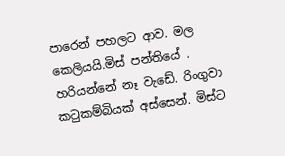පාරෙන් පහලට ආව. මල කෙලියයි.මිස් පන්තියේ . හරියන්නේ නෑ වැඩේ. රිංගුවා කටුකම්බියක් අස්සෙන්. මිස්ට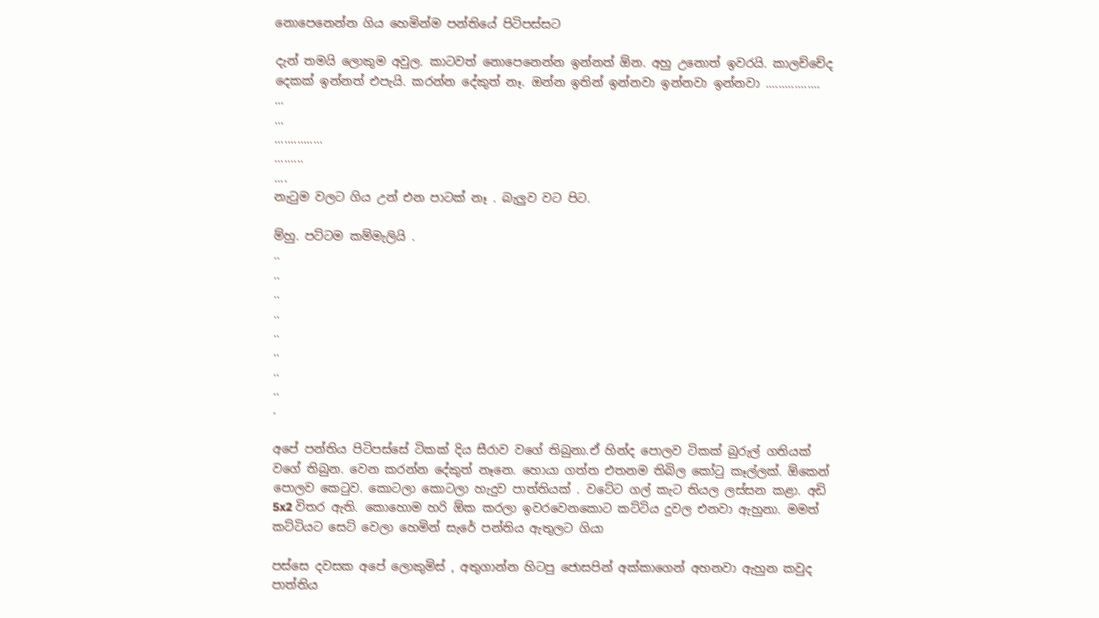නොපෙනෙන්න ගිය හෙමින්ම පන්තියේ පිටිපස්සට

දැන් තමයි ලොකුම අවුල. කාටවත් නොපෙනෙන්න ඉන්නත් ඕන. අහු උනොත් ඉවරයි. කාලච්චේද දෙකක් ඉන්නත් එපැයි. කරන්න දේකුත් නෑ. ඔන්න ඉතින් ඉන්නවා ඉන්නවා ඉන්නවා .................
...
...
...............
.........
....
නැටුම වලට ගිය උන් එන පාටක් නෑ . බැලුව වට පිට.

ම්හු. පට්ටම කම්මැලියි .
..
..
..
..
..
..
..
..
.

අපේ පන්තිය පිටිපස්සේ ටිකක් දිය සීරාව වගේ තිබුනා.ඒ හින්ද පොලව ටිකක් බුරුල් ගතියක් වගේ තිබුන. වෙන කරන්න දේකුත් නෑනෙ. හොයා ගත්ත එතනම තිබිල කෝටු කෑල්ලක්. ඕකෙන් පොලව කෙටුව. කොටලා කොටලා හැදුව පාත්තියක් . වටේට ගල් කැට තියල ලස්සන කළා. අඩි 5x2 විතර ඇති. කොහොම හරි ඕක කරලා ඉවරවෙනකොට කට්ටිය දුවල එනවා ඇහුනා. මමත් කට්ටියට සෙට් වෙලා හෙමින් සැරේ පන්තිය ඇතුලට ගියා

පස්සෙ දවසක අපේ ලොකුමිස් , අතුගාන්න හිටපු ජොසපින් අක්කාගෙන් අහනවා ඇහුන කවුද පාත්තිය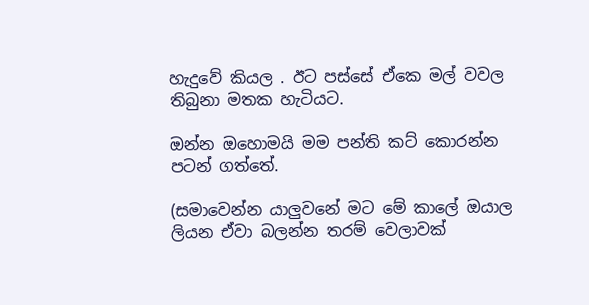හැදුවේ කියල . ඊට පස්සේ ඒකෙ මල් වවල තිබුනා මතක හැටියට.

ඔන්න ඔහොමයි මම පන්ති කට් කොරන්න පටන් ගත්තේ.

(සමාවෙන්න යාලුවනේ මට මේ කාලේ ඔයාල ලියන ඒවා බලන්න තරම් වෙලාවක්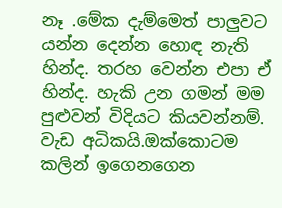නෑ .මේක දැම්මෙත් පාලුවට යන්න දෙන්න හොඳ නැති හින්ද. තරහ වෙන්න එපා ඒ හින්ද. හැකි උන ගමන් මම පුළුවන් විදියට කියවන්නම්. වැඩ අධිකයි.ඔක්කොටම කලින් ඉගෙනගෙන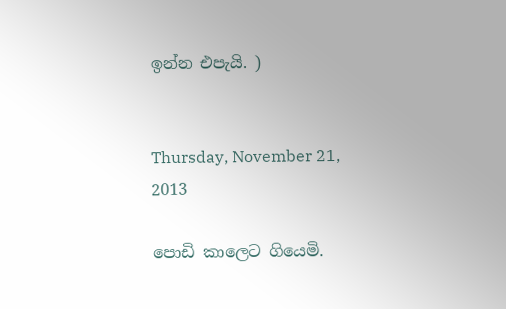ඉන්න එපැයි. )


Thursday, November 21, 2013

පොඩි කාලෙට ගියෙමි.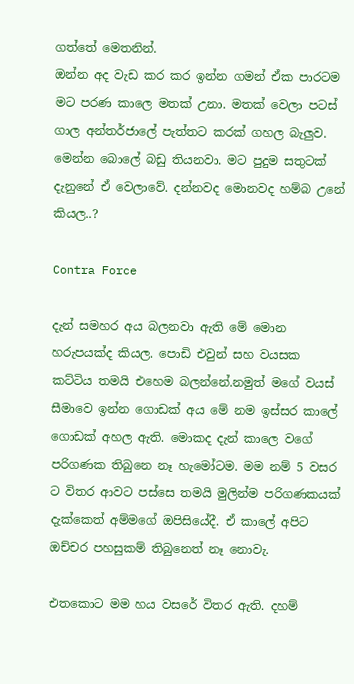ගත්තේ මෙතනින්.
ඔන්න අද වැඩ කර කර ඉන්න ගමන් ඒක පාරටම මට පරණ කාලෙ මතක් උනා. මතක් වෙලා පටස් ගාල අන්තර්ජාලේ පැත්තට කරක් ගහල බැලුව. මෙන්න බොලේ බඩු තියනවා. මට පුදුම සතුටක් දැනුනේ ඒ වෙලාවේ. දන්නවද මොනවද හම්බ උනේ කියල..?

Contra Force

දැන් සමහර අය බලනවා ඇති මේ මොන හරුපයක්ද කියල. පොඩි එවුන් සහ වයසක කට්ටිය තමයි එහෙම බලන්නේ.නමුත් මගේ වයස් සීමාවෙ ඉන්න ගොඩක් අය මේ නම ඉස්සර කාලේ ගොඩක් අහල ඇති. මොකද දැන් කාලෙ වගේ පරිගණක තිබුනෙ නෑ හැමෝටම. මම නම් 5 වසර ට විතර ආවට පස්සෙ තමයි මුලින්ම පරිගණකයක් දැක්කෙත් අම්මගේ ඔපිසියේදී. ඒ කාලේ අපිට ඔච්චර පහසුකම් තිබුනෙත් නෑ නොවැ.

එතකොට මම හය වසරේ විතර ඇති. දහම්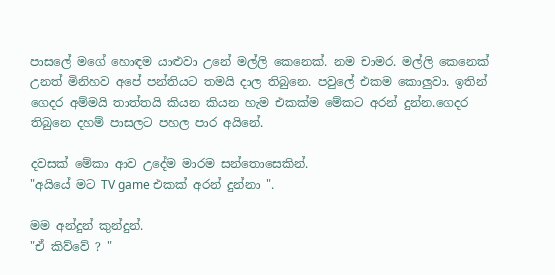පාසලේ මගේ හොඳම යාළුවා උනේ මල්ලි කෙනෙක්. නම චාමර. මල්ලි කෙනෙක් උනත් මිනිහව අපේ පන්තියට තමයි දාල තිබුනෙ. පවුලේ එකම කොලුවා. ඉතින් ගෙදර අම්මයි තාත්තයි කියන කියන හැම එකක්ම මේකට අරන් දුන්න.ගෙදර තිබුනෙ දහම් පාසලට පහල පාර අයිනේ.

දවසක් මේකා ආව උදේම මාරම සන්තොසෙකින්.
"අයියේ මට TV game එකක් අරන් දුන්නා ".

මම අන්දුන් කුන්දුන්.
"ඒ කිව්වේ ? "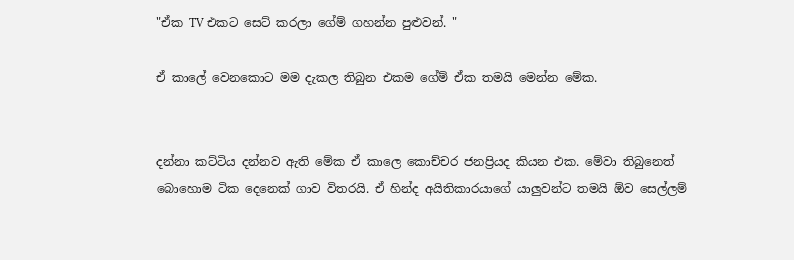"ඒක TV එකට සෙට් කරලා ගේම් ගහන්න පුළුවන්. "

ඒ කාලේ වෙනකොට මම දැකල තිබුන එකම ගේම් ඒක තමයි මෙන්න මේක.


දන්නා කට්ටිය දන්නව ඇති මේක ඒ කාලෙ කොච්චර ජනප්‍රියද කියන එක. මේවා තිබුනෙත් බොහොම ටික දෙනෙක් ගාව විතරයි. ඒ හින්ද අයිතිකාරයාගේ යාලුවන්ට තමයි ඕව සෙල්ලම්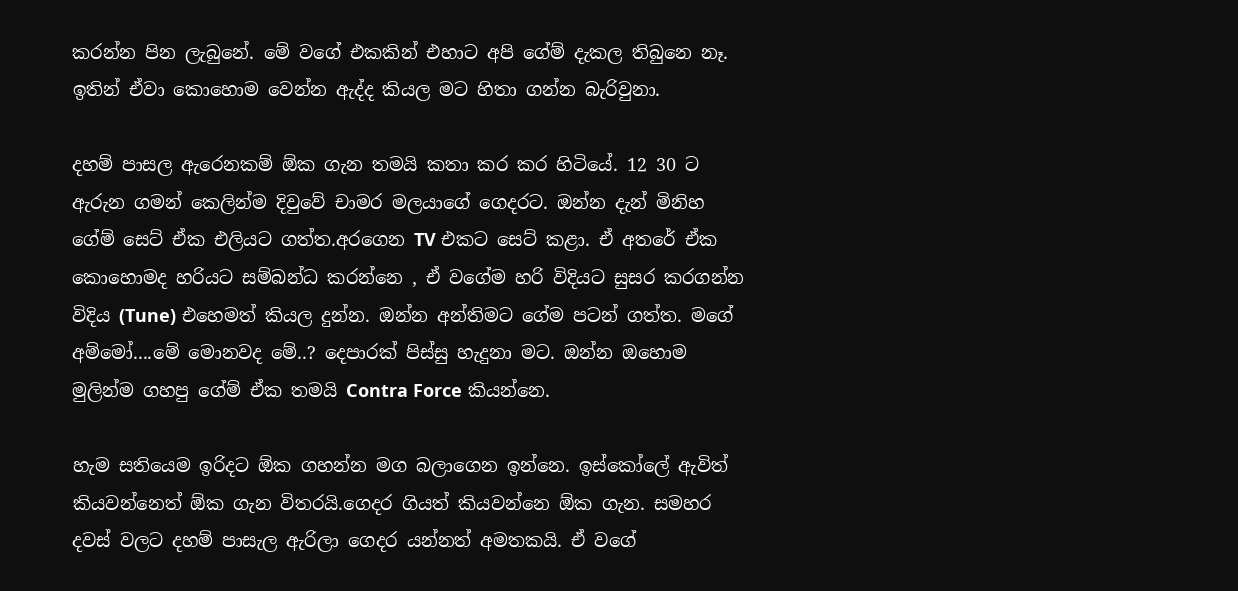කරන්න පින ලැබුනේ. මේ වගේ එකකින් එහාට අපි ගේම් දැකල තිබුනෙ නෑ. ඉතින් ඒවා කොහොම වෙන්න ඇද්ද කියල මට හිතා ගන්න බැරිවුනා.

දහම් පාසල ඇරෙනකම් ඕක ගැන තමයි කතා කර කර හිටියේ. 12 30 ට ඇරුන ගමන් කෙලින්ම දිවුවේ චාමර මලයාගේ ගෙදරට. ඔන්න දැන් මිනිහ ගේම් සෙට් ඒක එලියට ගත්ත.අරගෙන TV එකට සෙට් කළා. ඒ අතරේ ඒක කොහොමද හරියට සම්බන්ධ කරන්නෙ , ඒ වගේම හරි විදියට සුසර කරගන්න විදිය (Tune) එහෙමත් කියල දුන්න. ඔන්න අන්තිමට ගේම පටන් ගත්ත. මගේ අම්මෝ....මේ මොනවද මේ..? දෙපාරක් පිස්සු හැදුනා මට. ඔන්න ඔහොම මුලින්ම ගහපු ගේම් ඒක තමයි Contra Force කියන්නෙ.

හැම සතියෙම ඉරිදට ඕක ගහන්න මග බලාගෙන ඉන්නෙ. ඉස්කෝලේ ඇවිත් කියවන්නෙත් ඕක ගැන විතරයි.ගෙදර ගියත් කියවන්නෙ ඕක ගැන. සමහර දවස් වලට දහම් පාසැල ඇරිලා ගෙදර යන්නත් අමතකයි. ඒ වගේ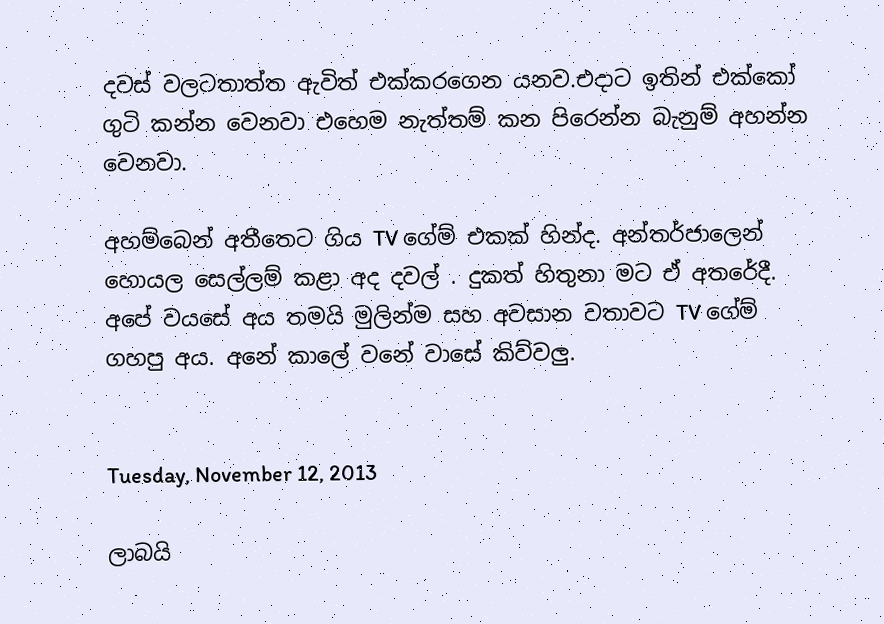දවස් වලටතාත්ත ඇවිත් එක්කරගෙන යනව.එදාට ඉතින් එක්කෝ ගුටි කන්න වෙනවා එහෙම නැත්තම් කන පිරෙන්න බැනුම් අහන්න වෙනවා.

අහම්බෙන් අතීතෙට ගිය TV ගේම් එකක් හින්ද. අන්තර්ජාලෙන් හොයල සෙල්ලම් කළා අද දවල් . දුකත් හිතුනා මට ඒ අතරේදී. අපේ වයසේ අය තමයි මුලින්ම සහ අවසාන වතාවට TV ගේම් ගහපු අය. අනේ කාලේ වනේ වාසේ කිව්වලු.


Tuesday, November 12, 2013

ලාබයි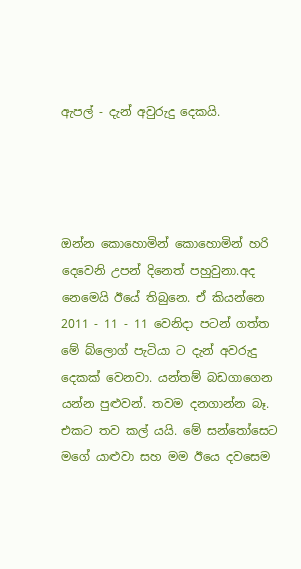ඇපල් - දැන් අවුරුදු දෙකයි.




ඔන්න කොහොමින් කොහොමින් හරි දෙවෙනි උපන් දිනෙත් පහුවුනා.අද නෙමෙයි ඊයේ තිබුනෙ. ඒ කියන්නෙ 2011 - 11 - 11 වෙනිදා පටන් ගත්ත මේ බ්ලොග් පැටියා ට දැන් අවරුදු දෙකක් වෙනවා. යන්තම් බඩගාගෙන යන්න පුළුවන්. තවම දනගාන්න බෑ. එකට තව කල් යයි. මේ සන්තෝසෙට මගේ යාළුවා සහ මම ඊයෙ දවසෙම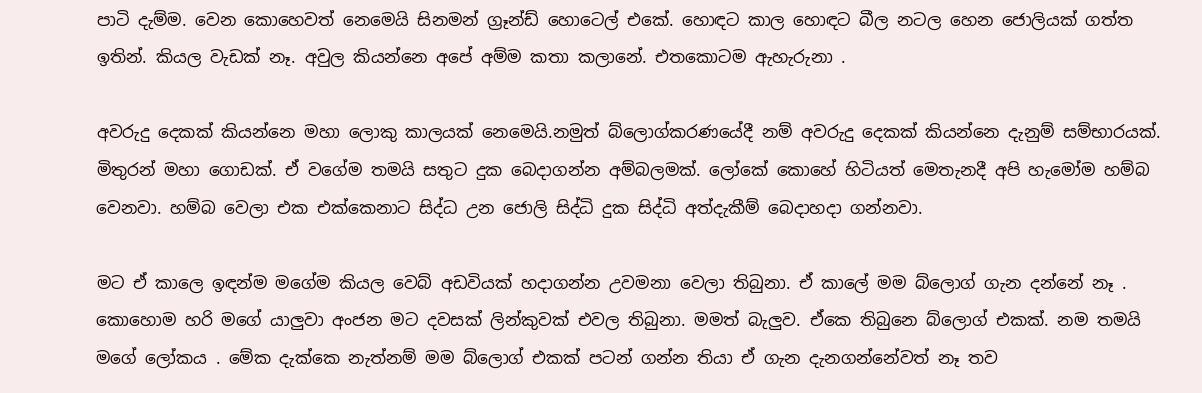පාටි දැම්ම. වෙන කොහෙවත් නෙමෙයි සිනමන් ග්‍රෑන්ඩ් හොටෙල් එකේ. හොඳට කාල හොඳට බීල නටල හෙන ජොලියක් ගත්ත ඉතින්. කියල වැඩක් නෑ. අවුල කියන්නෙ අපේ අම්ම කතා කලානේ. එතකොටම ඇහැරුනා .

අවරුදු දෙකක් කියන්නෙ මහා ලොකු කාලයක් නෙමෙයි.නමුත් බ්ලොග්කරණයේදී නම් අවරුදු දෙකක් කියන්නෙ දැනුම් සම්භාරයක්. මිතුරන් මහා ගොඩක්. ඒ වගේම තමයි සතුට දුක බෙදාගන්න අම්බලමක්. ලෝකේ කොහේ හිටියත් මෙතැනදී අපි හැමෝම හම්බ වෙනවා. හම්බ වෙලා එක එක්කෙනාට සිද්ධ උන ජොලි සිද්ධි දුක සිද්ධි අත්දැකීම් බෙදාහදා ගන්නවා.

මට ඒ කාලෙ ඉඳන්ම මගේම කියල වෙබ් අඩවියක් හදාගන්න උවමනා වෙලා තිබුනා. ඒ කාලේ මම බ්ලොග් ගැන දන්නේ නෑ . කොහොම හරි මගේ යාලුවා අංජන මට දවසක් ලින්කුවක් එවල තිබුනා. මමත් බැලුව. ඒකෙ තිබුනෙ බ්ලොග් එකක්. නම තමයි මගේ ලෝකය . මේක දැක්කෙ නැත්නම් මම බ්ලොග් එකක් පටන් ගන්න තියා ඒ ගැන දැනගන්නේවත් නෑ තව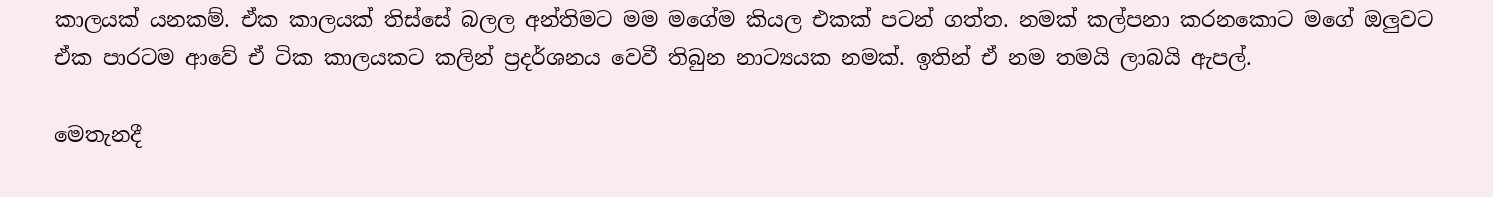කාලයක් යනකම්. ඒක කාලයක් තිස්සේ බලල අන්තිමට මම මගේම කියල එකක් පටන් ගත්ත. නමක් කල්පනා කරනකොට මගේ ඔලුවට ඒක පාරටම ආවේ ඒ ටික කාලයකට කලින් ප්‍රදර්ශනය වෙවී තිබුන නාට්‍යයක නමක්. ඉතින් ඒ නම තමයි ලාබයි ඇපල්.

මෙතැනදී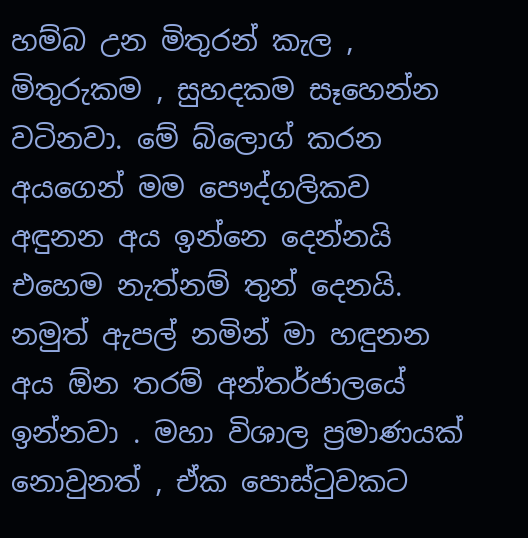හම්බ උන මිතුරන් කැල , මිතුරුකම , සුහදකම සෑහෙන්න වටිනවා. මේ බ්ලොග් කරන අයගෙන් මම පෞද්ගලිකව අඳුනන අය ඉන්නෙ දෙන්නයි එහෙම නැත්නම් තුන් දෙනයි. නමුත් ඇපල් නමින් මා හඳුනන අය ඕන තරම් අන්තර්ජාලයේ ඉන්නවා . මහා විශාල ප්‍රමාණයක් නොවුනත් , ඒක පොස්ටුවකට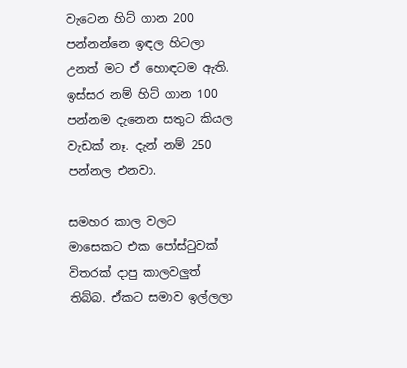වැටෙන හිට් ගාන 200 පන්නන්නෙ ඉඳල හිටලා උනත් මට ඒ හොඳටම ඇති. ඉස්සර නම් හිට් ගාන 100 පන්නම දැනෙන සතුට කියල වැඩක් නෑ. දැන් නම් 250 පන්නල එනවා.

සමහර කාල වලට මාසෙකට එක පෝස්ටුවක් විතරක් දාපු කාලවලුත් තිබ්බ. ඒකට සමාව ඉල්ලලා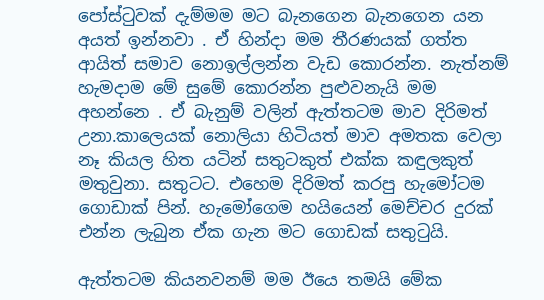පෝස්ටුවක් දැම්මම මට බැනගෙන බැනගෙන යන අයත් ඉන්නවා . ඒ හින්දා මම තීරණයක් ගත්ත ආයිත් සමාව නොඉල්ලන්න වැඩ කොරන්න. නැත්නම් හැමදාම මේ සුමේ කොරන්න පුළුවනැයි මම අහන්නෙ . ඒ බැනුම් වලින් ඇත්තටම මාව දිරිමත් උනා.කාලෙයක් නොලියා හිටියත් මාව අමතක වෙලා නෑ කියල හිත යටින් සතුටකුත් එක්ක කඳුලකුත් මතුවුනා. සතුටට. එහෙම දිරිමත් කරපු හැමෝටම ගොඩාක් පින්. හැමෝගෙම හයියෙන් මෙච්චර දුරක් එන්න ලැබුන ඒක ගැන මට ගොඩක් සතුටුයි.

ඇත්තටම කියනවනම් මම ඊයෙ තමයි මේක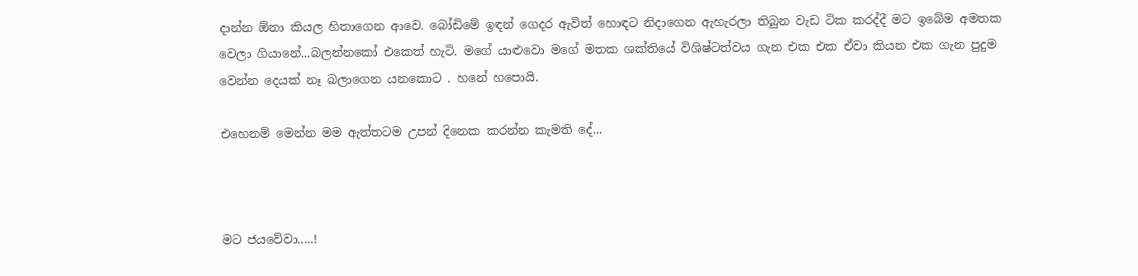දාන්න ඕනා කියල හිතාගෙන ආවෙ. බෝඩිමේ ඉඳන් ගෙදර ඇවිත් හොඳට නිදාගෙන ඇහැරලා තිබුන වැඩ ටික කරද්දී මට ඉබේම අමතක වෙලා ගියානේ...බලන්නකෝ එකෙත් හැටි. මගේ යාළුවො මගේ මතක ශක්තියේ විශිෂ්ටත්වය ගැන එක එක ඒවා කියන එක ගැන පුදුම වෙන්න දෙයක් නෑ බලාගෙන යනකොට . හනේ හපොයි.

එහෙනම් මෙන්න මම ඇත්තටම උපන් දිනෙක කරන්න කැමති දේ...



මට ජයවේවා.....!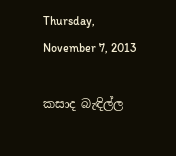Thursday, November 7, 2013

කසාද බැඳිල්ල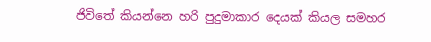ජිවිතේ කියන්නෙ හරි පුදුමාකාර දෙයක් කියල සමහර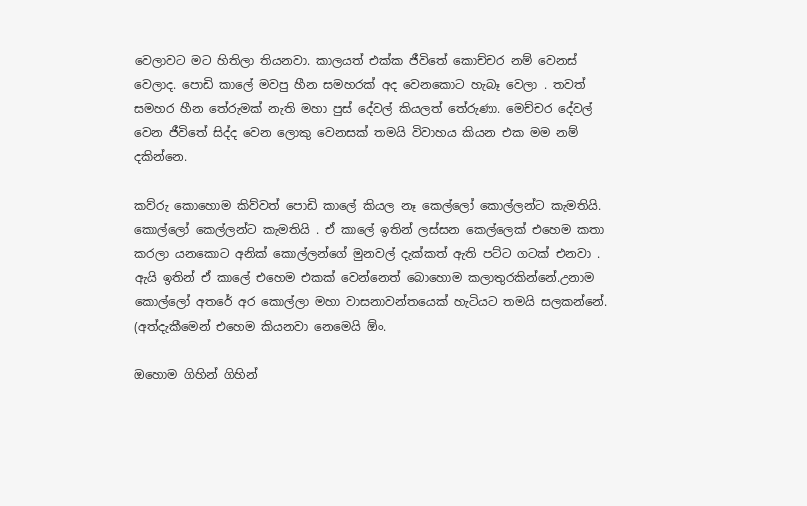වෙලාවට මට හිතිලා තියනවා. කාලයත් එක්ක ජීවිතේ කොච්චර නම් වෙනස් වෙලාද. පොඩි කාලේ මවපු හීන සමහරක් අද වෙනකොට හැබෑ වෙලා . තවත් සමහර හීන තේරුමක් නැති මහා පුස් දේවල් කියලත් තේරුණා. මෙච්චර දේවල් වෙන ජීවිතේ සිද්ද වෙන ලොකු වෙනසක් තමයි විවාහය කියන එක මම නම් දකින්නෙ.

කව්රු කොහොම කිව්වත් පොඩි කාලේ කියල නෑ කෙල්ලෝ කොල්ලන්ට කැමතියි. කොල්ලෝ කෙල්ලන්ට කැමතියි . ඒ කාලේ ඉතින් ලස්සන කෙල්ලෙක් එහෙම කතා කරලා යනකොට අනික් කොල්ලන්ගේ මුනවල් දැක්කත් ඇති පට්ට ගටක් එනවා . ඇයි ඉතින් ඒ කාලේ එහෙම එකක් වෙන්නෙත් බොහොම කලාතුරකින්නේ.උනාම කොල්ලෝ අතරේ අර කොල්ලා මහා වාසනාවන්තයෙක් හැටියට තමයි සලකන්නේ. (අත්දැකීමෙන් එහෙම කියනවා නෙමෙයි ඕං.

ඔහොම ගිහින් ගිහින්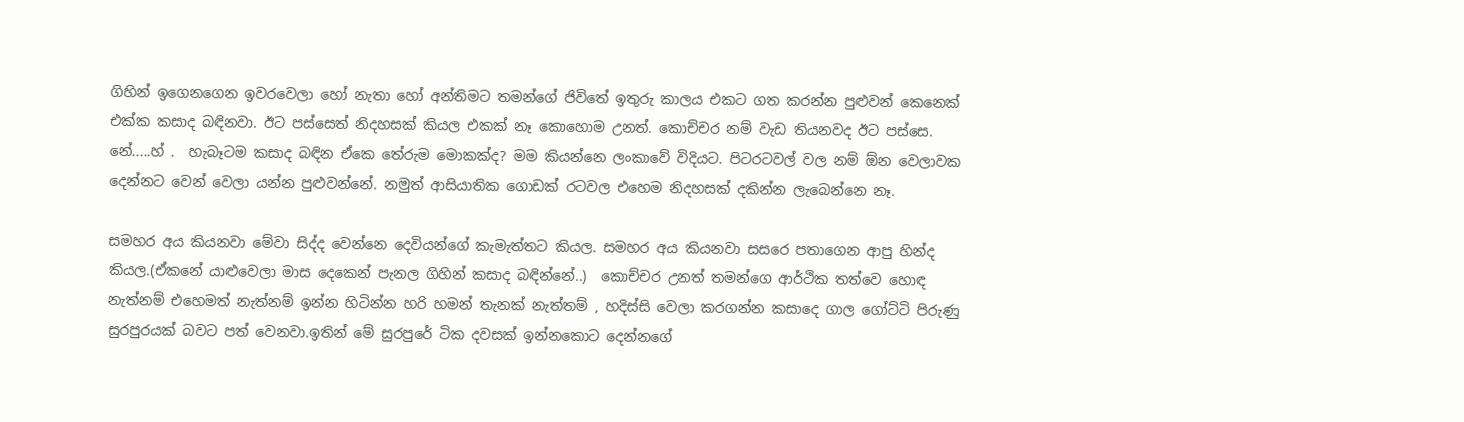ගිහින් ඉගෙනගෙන ඉවරවෙලා හෝ නැතා හෝ අන්තිමට තමන්ගේ ජිවිතේ ඉතුරු කාලය එකට ගත කරන්න පුළුවන් කෙනෙක් එක්ක කසාද බඳිනවා. ඊට පස්සෙත් නිදහසක් කියල එකක් නෑ කොහොම උනත්. කොච්චර නම් වැඩ තියනවද ඊට පස්සෙ. නේ.....හ් .  හැබෑටම කසාද බඳින ඒකෙ තේරුම මොකක්ද? මම කියන්නෙ ලංකාවේ විදියට. පිටරටවල් වල නම් ඕන වෙලාවක දෙන්නට වෙන් වෙලා යන්න පුළුවන්නේ. නමුත් ආසියාතික ගොඩක් රටවල එහෙම නිදහසක් දකින්න ලැබෙන්නෙ නෑ.

සමහර අය කියනවා මේවා සිද්ද වෙන්නෙ දෙවියන්ගේ කැමැත්තට කියල. සමහර අය කියනවා සසරෙ පතාගෙන ආපු හින්ද කියල.(ඒකනේ යාළුවෙලා මාස දෙකෙන් පැනල ගිහින් කසාද බඳින්නේ..)  කොච්චර උනත් තමන්ගෙ ආර්ථික තත්වෙ හොඳ නැත්නම් එහෙමත් නැත්නම් ඉන්න හිටින්න හරි හමන් තැනක් නැත්තම් , හදිස්සි වෙලා කරගන්න කසාදෙ ගාල ගෝට්ටි පිරුණු සුරපුරයක් බවට පත් වෙනවා.ඉතින් මේ සුරපුරේ ටික දවසක් ඉන්නකොට දෙන්නගේ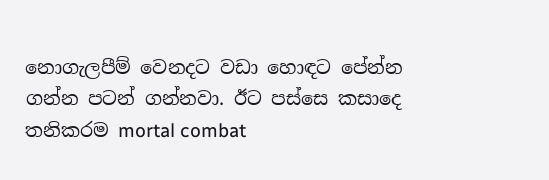නොගැලපීම් වෙනදට වඩා හොඳට පේන්න ගන්න පටන් ගන්නවා. ඊට පස්සෙ කසාදෙ තනිකරම mortal combat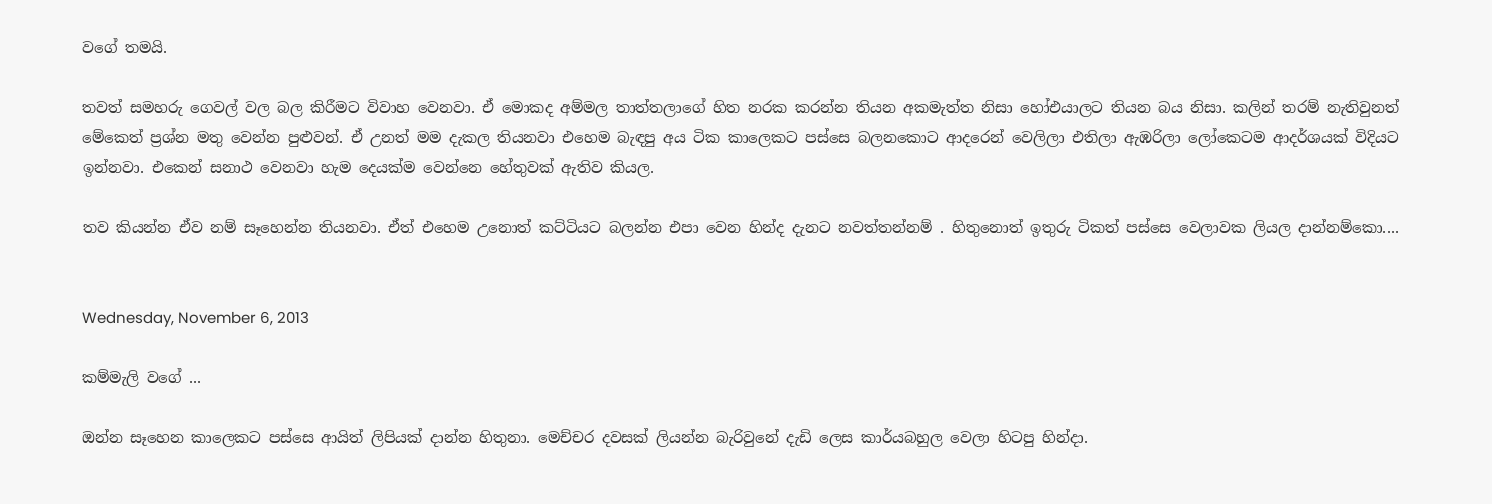වගේ තමයි.

තවත් සමහරු ගෙවල් වල බල කිරීමට විවාහ වෙනවා. ඒ මොකද අම්මල තාත්තලාගේ හිත නරක කරන්න තියන අකමැත්ත නිසා හෝඑයාලට තියන බය නිසා. කලින් තරම් නැතිවුනත් මේකෙත් ප්‍රශ්න මතු වෙන්න පුළුවන්. ඒ උනත් මම දැකල තියනවා එහෙම බැඳපු අය ටික කාලෙකට පස්සෙ බලනකොට ආදරෙන් වෙලිලා එතිලා ඇඹරිලා ලෝකෙටම ආදර්ශයක් විදියට ඉන්නවා. එකෙන් සනාථ වෙනවා හැම දෙයක්ම වෙන්නෙ හේතුවක් ඇතිව කියල.

තව කියන්න ඒව නම් සෑහෙන්න තියනවා. ඒත් එහෙම උනොත් කට්ටියට බලන්න එපා වෙන හින්ද දැනට නවත්තන්නම් . හිතුනොත් ඉතුරු ටිකත් පස්සෙ වෙලාවක ලියල දාන්නම්කො....


Wednesday, November 6, 2013

කම්මැලි වගේ ...

ඔන්න සෑහෙන කාලෙකට පස්සෙ ආයිත් ලිපියක් දාන්න හිතුනා. මෙච්චර දවසක් ලියන්න බැරිවුනේ දැඩි ලෙස කාර්යබහුල වෙලා හිටපු හින්දා.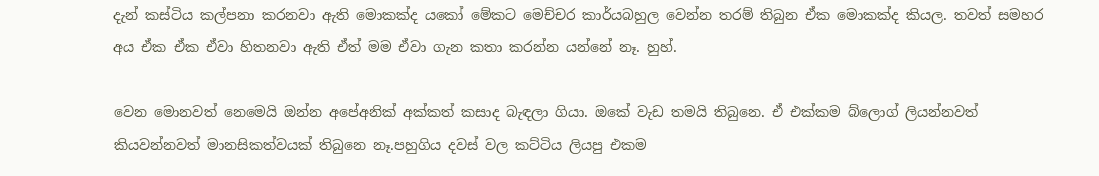දැන් කස්ටිය කල්පනා කරනවා ඇති මොකක්ද යකෝ මේකට මෙච්චර කාර්යබහුල වෙන්න තරම් තිබුන ඒක මොකක්ද කියල. තවත් සමහර අය ඒක ඒක ඒවා හිතනවා ඇති ඒත් මම ඒවා ගැන කතා කරන්න යන්නේ නෑ. හුහ්.

වෙන මොනවත් නෙමෙයි ඔන්න අපේඅනික් අක්කත් කසාද බැඳලා ගියා. ඔකේ වැඩ තමයි තිබුනෙ. ඒ එක්කම බ්ලොග් ලියන්නවත් කියවන්නවත් මානසිකත්වයක් තිබුනෙ නෑ.පහුගිය දවස් වල කට්ටිය ලියපු එකම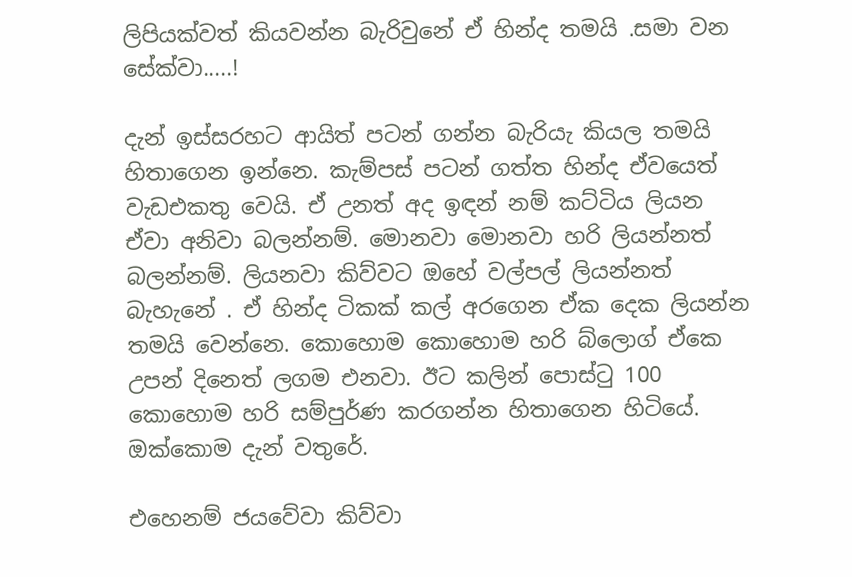ලිපියක්වත් කියවන්න බැරිවුනේ ඒ හින්ද තමයි .සමා වන සේක්වා.....!

දැන් ඉස්සරහට ආයිත් පටන් ගන්න බැරියැ කියල තමයි හිතාගෙන ඉන්නෙ. කැම්පස් පටන් ගත්ත හින්ද ඒවයෙත් වැඩඑකතු වෙයි. ඒ උනත් අද ඉඳන් නම් කට්ටිය ලියන ඒවා අනිවා බලන්නම්. මොනවා මොනවා හරි ලියන්නත් බලන්නම්. ලියනවා කිව්වට ඔහේ වල්පල් ලියන්නත් බැහැනේ . ඒ හින්ද ටිකක් කල් අරගෙන ඒක දෙක ලියන්න තමයි වෙන්නෙ. කොහොම කොහොම හරි බ්ලොග් ඒකෙ උපන් දිනෙත් ලගම එනවා. ඊට කලින් පොස්ටු 100 කොහොම හරි සම්පුර්ණ කරගන්න හිතාගෙන හිටියේ. ඔක්කොම දැන් වතුරේ.

එහෙනම් ජයවේවා කිව්වා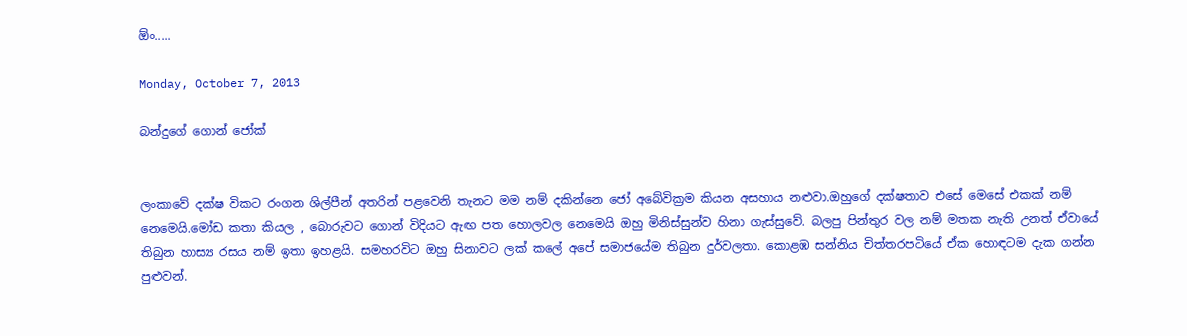ඕං.....

Monday, October 7, 2013

බන්දුගේ ගොන් ජෝක්


ලංකාවේ දක්ෂ විකට රංගන ශිල්පීන් අතරින් පළවෙනි තැනට මම නම් දකින්නෙ ජෝ අබේවික්‍රම කියන අසහාය නළුවා.ඔහුගේ දක්ෂතාව එසේ මෙසේ එකක් නම් නෙමෙයි.මෝඩ කතා කියල , බොරුවට ගොන් විදියට ඇඟ පත හොලවල නෙමෙයි ඔහු මිනිස්සුන්ව හිනා ගැස්සුවේ. බලපු පින්තුර වල නම් මතක නැති උනත් ඒවායේ තිබුන හාස්‍ය රසය නම් ඉතා ඉහළයි. සමහරවිට ඔහු සිනාවට ලක් කලේ අපේ සමාජයේම තිබුන දුර්වලතා. කොළඹ සන්නිය චිත්තරපටියේ ඒක හොඳටම දැක ගන්න පුළුවන්.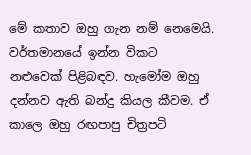මේ කතාව ඔහු ගැන නම් නෙමෙයි. වර්තමානයේ ඉන්න විකට නළුවෙක් පිළිබඳව. හැමෝම ඔහු දන්නව ඇති බන්දු කියල කීවම. ඒ කාලෙ ඔහු රඟපාපු චිත්‍රපටි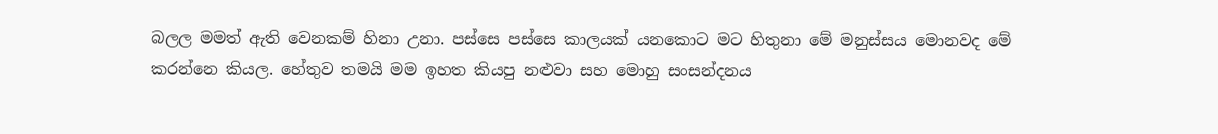බලල මමත් ඇති වෙනකම් හිනා උනා. පස්සෙ පස්සෙ කාලයක් යනකොට මට හිතුනා මේ මනුස්සය මොනවද මේ කරන්නෙ කියල. හේතුව තමයි මම ඉහත කියපු නළුවා සහ මොහු සංසන්දනය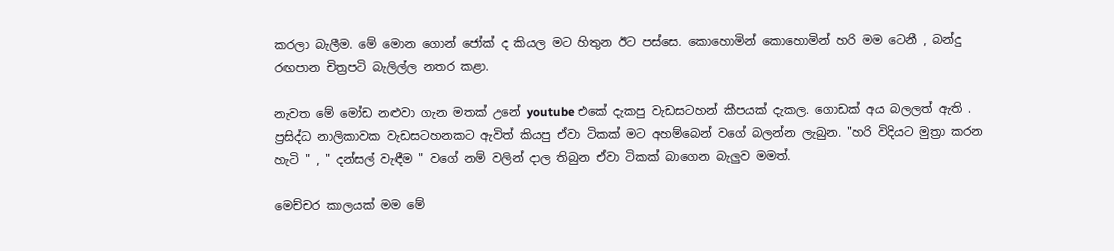කරලා බැලීම. මේ මොන ගොන් ජෝක් ද කියල මට හිතුන ඊට පස්සෙ. කොහොමින් කොහොමින් හරි මම ටෙනී , බන්දු රඟපාන චිත්‍රපටි බැලිල්ල නතර කළා.

නැවත මේ මෝඩ නළුවා ගැන මතක් උනේ youtube එකේ දැකපු වැඩසටහන් කීපයක් දැකල. ගොඩක් අය බලලත් ඇති . ප්‍රසිද්ධ නාලිකාවක වැඩසටහනකට ඇවිත් කියපු ඒවා ටිකක් මට අහම්බෙන් වගේ බලන්න ලැබුන. "හරි විදියට මුත්‍රා කරන හැටි " , " දන්සල් වැඳීම " වගේ නම් වලින් දාල තිබුන ඒවා ටිකක් බාගෙන බැලුව මමත්.

මෙච්චර කාලයක් මම මේ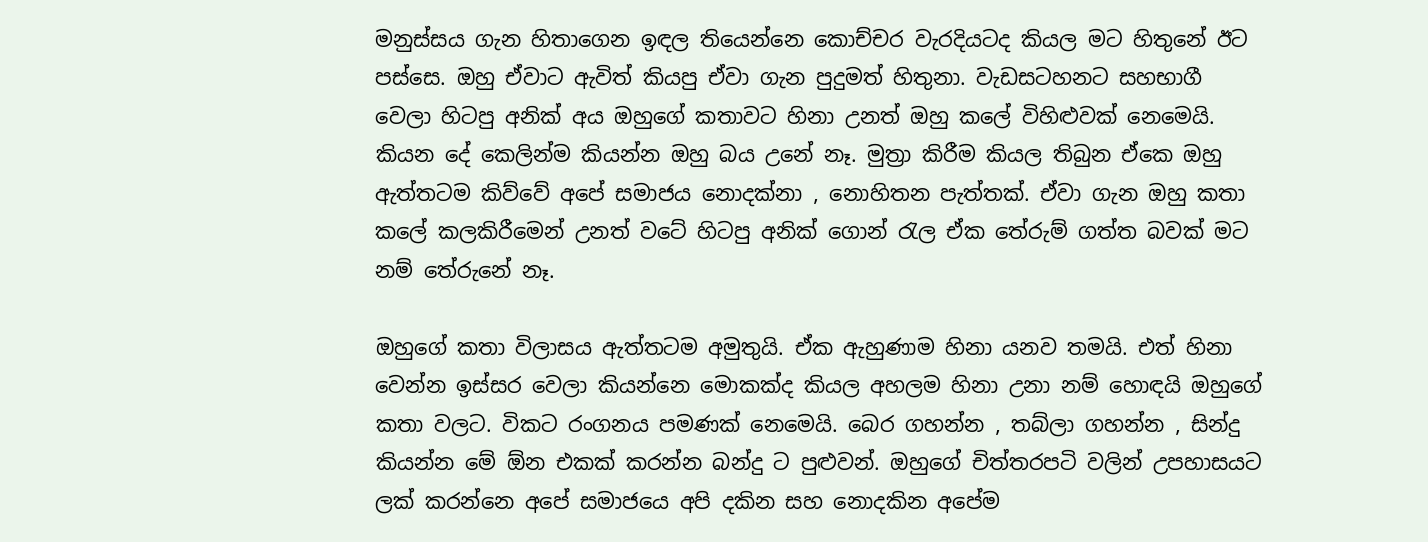මනුස්සය ගැන හිතාගෙන ඉඳල තියෙන්නෙ කොච්චර වැරදියටද කියල මට හිතුනේ ඊට පස්සෙ. ඔහු ඒවාට ඇවිත් කියපු ඒවා ගැන පුදුමත් හිතුනා. වැඩසටහනට සහභාගී වෙලා හිටපු අනික් අය ඔහුගේ කතාවට හිනා උනත් ඔහු කලේ විහිළුවක් නෙමෙයි. කියන දේ කෙලින්ම කියන්න ඔහු බය උනේ නෑ. මුත්‍රා කිරීම කියල තිබුන ඒකෙ ඔහු ඇත්තටම කිව්වේ අපේ සමාජය නොදක්නා , නොහිතන පැත්තක්. ඒවා ගැන ඔහු කතා කලේ කලකිරීමෙන් උනත් වටේ හිටපු අනික් ගොන් රැල ඒක තේරුම් ගත්ත බවක් මට නම් තේරුනේ නෑ.

ඔහුගේ කතා විලාසය ඇත්තටම අමුතුයි. ඒක ඇහුණාම හිනා යනව තමයි. එත් හිනා වෙන්න ඉස්සර වෙලා කියන්නෙ මොකක්ද කියල අහලම හිනා උනා නම් හොඳයි ඔහුගේ කතා වලට. විකට රංගනය පමණක් නෙමෙයි. බෙර ගහන්න , තබ්ලා ගහන්න , සින්දු කියන්න මේ ඕන එකක් කරන්න බන්දු ට පුළුවන්. ඔහුගේ චිත්තරපටි වලින් උපහාසයට ලක් කරන්නෙ අපේ සමාජයෙ අපි දකින සහ නොදකින අපේම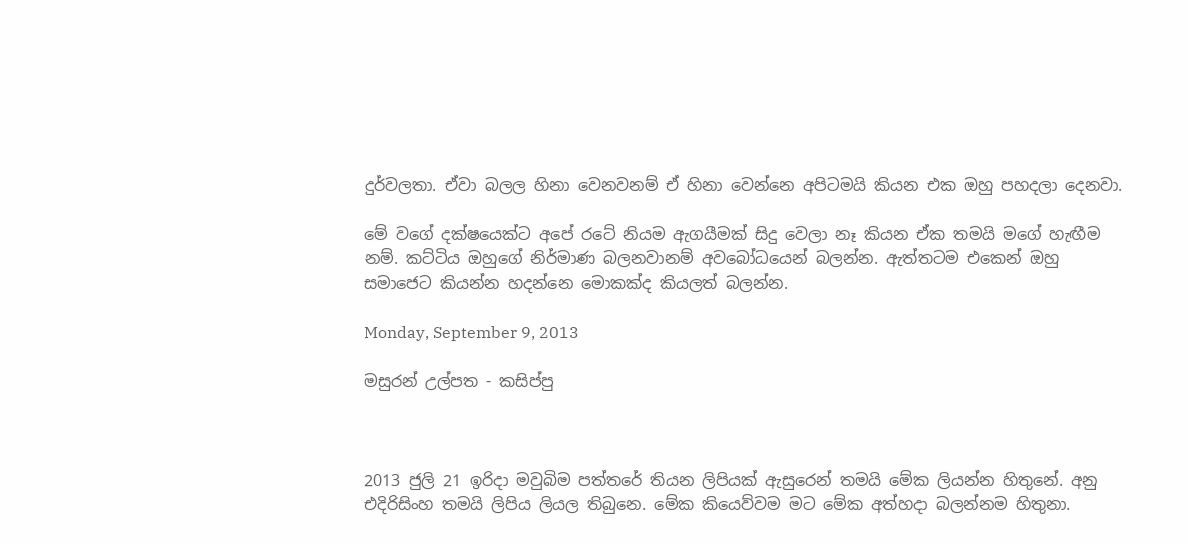දුර්වලතා. ඒවා බලල හිනා වෙනවනම් ඒ හිනා වෙන්නෙ අපිටමයි කියන එක ඔහු පහදලා දෙනවා.

මේ වගේ දක්ෂයෙක්ට අපේ රටේ නියම ඇගයීමක් සිදු වෙලා නෑ කියන ඒක තමයි මගේ හැඟීම නම්. කට්ටිය ඔහුගේ නිර්මාණ බලනවානම් අවබෝධයෙන් බලන්න. ඇත්තටම එකෙන් ඔහු සමාජෙට කියන්න හදන්නෙ මොකක්ද කියලත් බලන්න.

Monday, September 9, 2013

මසුරන් උල්පත - කසිප්පු



2013 ජුලි 21 ඉරිදා මවුබිම පත්තරේ තියන ලිපියක් ඇසුරෙන් තමයි මේක ලියන්න හිතුනේ. අනු එදිරිසිංහ තමයි ලිපිය ලියල තිබුනෙ. මේක කියෙව්වම මට මේක අත්හදා බලන්නම හිතුනා.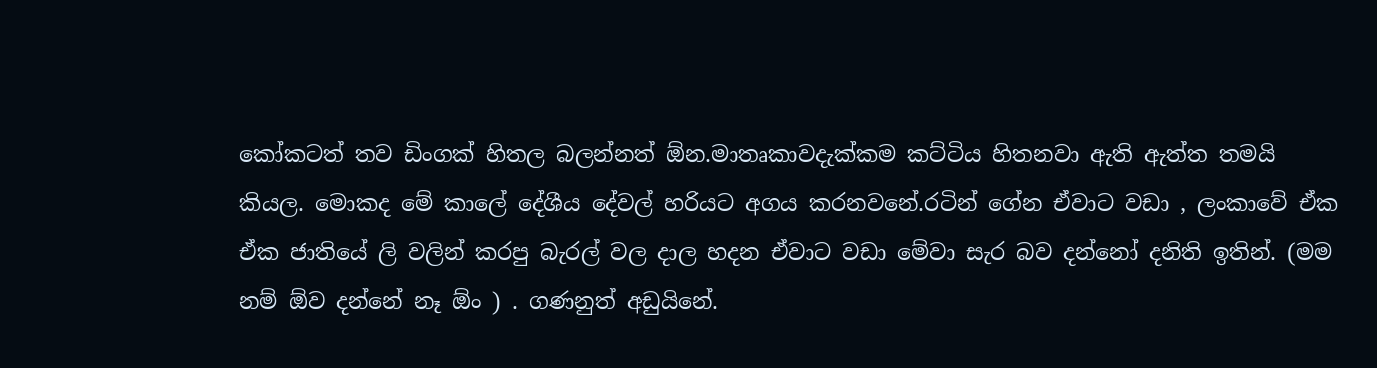කෝකටත් තව ඩිංගක් හිතල බලන්නත් ඕන.මාතෘකාවදැක්කම කට්ටිය හිතනවා ඇති ඇත්ත තමයි කියල. මොකද මේ කාලේ දේශීය දේවල් හරියට අගය කරනවනේ.රටින් ගේන ඒවාට වඩා , ලංකාවේ ඒක ඒක ජාතියේ ලි වලින් කරපු බැරල් වල දාල හදන ඒවාට වඩා මේවා සැර බව දන්නෝ දනිති ඉතින්. (මම නම් ඕව දන්නේ නෑ ඕං ) . ගණනුත් අඩුයිනේ.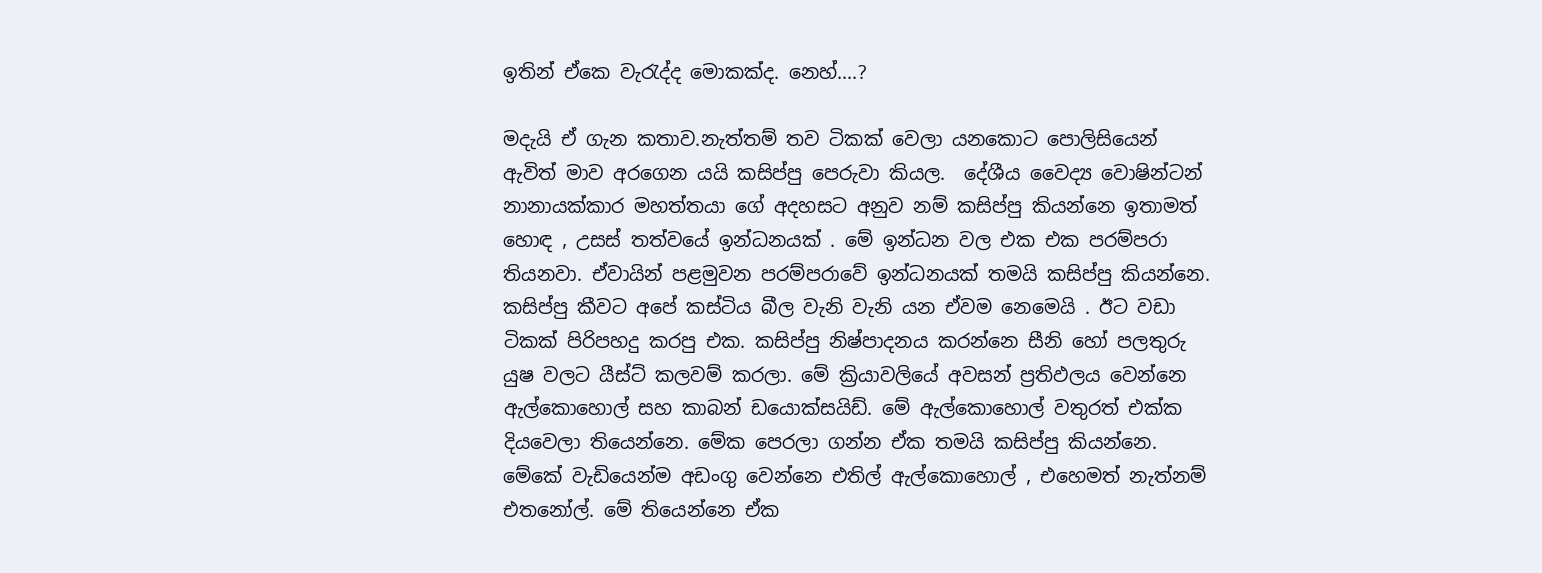ඉතින් ඒකෙ වැරැද්ද මොකක්ද. නෙහ්....?

මදැයි ඒ ගැන කතාව.නැත්තම් තව ටිකක් වෙලා යනකොට පොලිසියෙන් ඇවිත් මාව අරගෙන යයි කසිප්පු පෙරුවා කියල.  දේශීය වෛද්‍ය වොෂින්ටන් නානායක්කාර මහත්තයා ගේ අදහසට අනුව නම් කසිප්පු කියන්නෙ ඉතාමත් හොඳ , උසස් තත්වයේ ඉන්ධනයක් . මේ ඉන්ධන වල එක එක පරම්පරා තියනවා. ඒවායින් පළමුවන පරම්පරාවේ ඉන්ධනයක් තමයි කසිප්පු කියන්නෙ. කසිප්පු කීවට අපේ කස්ටිය බීල වැනි වැනි යන ඒවම නෙමෙයි . ඊට වඩා ටිකක් පිරිපහදු කරපු එක. කසිප්පු නිෂ්පාදනය කරන්නෙ සීනි හෝ පලතුරු යුෂ වලට යීස්ට් කලවම් කරලා. මේ ක්‍රියාවලියේ අවසන් ප්‍රතිඵලය වෙන්නෙ ඇල්කොහොල් සහ කාබන් ඩයොක්සයිඩ්. මේ ඇල්කොහොල් වතුරත් එක්ක දියවෙලා තියෙන්නෙ. මේක පෙරලා ගන්න ඒක තමයි කසිප්පු කියන්නෙ. මේකේ වැඩියෙන්ම අඩංගු වෙන්නෙ එතිල් ඇල්කොහොල් , එහෙමත් නැත්නම් එතනෝල්. මේ තියෙන්නෙ ඒක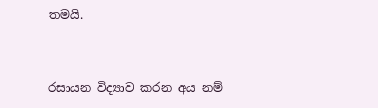තමයි.


රසායන විද්‍යාව කරන අය නම්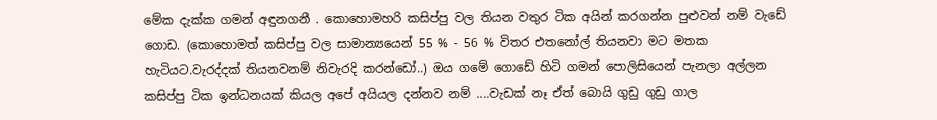මේක දැක්ක ගමන් අඳුනගනී . කොහොමහරි කසිප්පු වල තියන වතුර ටික අයින් කරගන්න පුළුවන් නම් වැඩේ ගොඩ. (කොහොමත් කසිප්පු වල සාමාන්‍යයෙන් 55 % - 56 % විතර එතනෝල් තියනවා මට මතක හැටියට.වැරද්දක් තියනවනම් නිවැරදි කරන්ඩෝ..) ඔය ගමේ ගොඩේ හිටි ගමන් පොලිසියෙන් පැනලා අල්ලන කසිප්පු ටික ඉන්ධනයක් කියල අපේ අයියල දන්නව නම් ....වැඩක් නෑ ඒත් බොයි ගුඩු ගුඩු ගාල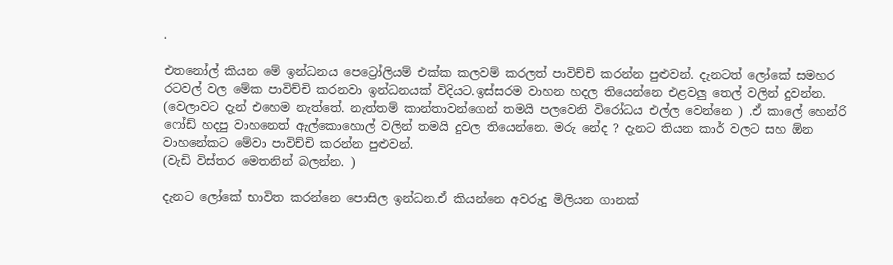.

එතනෝල් කියන මේ ඉන්ධනය පෙට්‍රෝලියම් එක්ක කලවම් කරලත් පාවිච්චි කරන්න පුළුවන්. දැනටත් ලෝකේ සමහර රටවල් වල මේක පාවිච්චි කරනවා ඉන්ධනයක් විදියට.ඉස්සරම වාහන හදල තියෙන්නෙ එළවලු තෙල් වලින් දුවන්න. (වෙලාවට දැන් එහෙම නැත්තේ. නැත්තම් කාන්තාවන්ගෙන් තමයි පලවෙනි විරෝධය එල්ල වෙන්නෙ ) .ඒ කාලේ හෙන්රි ෆෝඩ් හදපු වාහනෙත් ඇල්කොහොල් වලින් තමයි දුවල තියෙන්නෙ. මරු නේද ? දැනට තියන කාර් වලට සහ ඕන වාහනේකට මේවා පාවිච්චි කරන්න පුළුවන්.
(වැඩි විස්තර මෙතනින් බලන්න. )

දැනට ලෝකේ භාවිත කරන්නෙ පොසිල ඉන්ධන.ඒ කියන්නෙ අවරුදු මිලියන ගානක්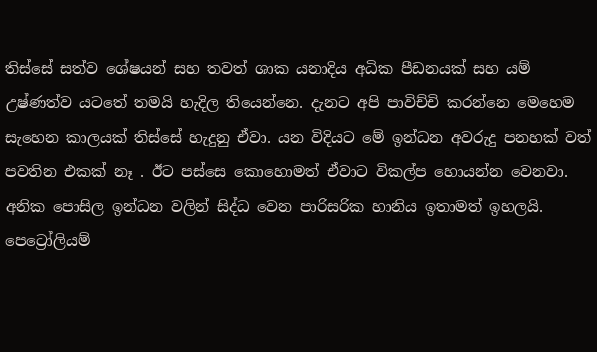තිස්සේ සත්ව ශේෂයන් සහ තවත් ශාක යනාදිය අධික පීඩනයක් සහ යම් උෂ්ණත්ව යටතේ තමයි හැදිල තියෙන්නෙ. දැනට අපි පාවිච්චි කරන්නෙ මෙහෙම සැහෙන කාලයක් තිස්සේ හැදුනු ඒවා. යන විදියට මේ ඉන්ධන අවරුදු පනහක් වත් පවතින එකක් නෑ . ඊට පස්සෙ කොහොමත් ඒවාට විකල්ප හොයන්න වෙනවා. අනික පොසිල ඉන්ධන වලින් සිද්ධ වෙන පාරිසරික හානිය ඉතාමත් ඉහලයි. පෙට්‍රෝලියම්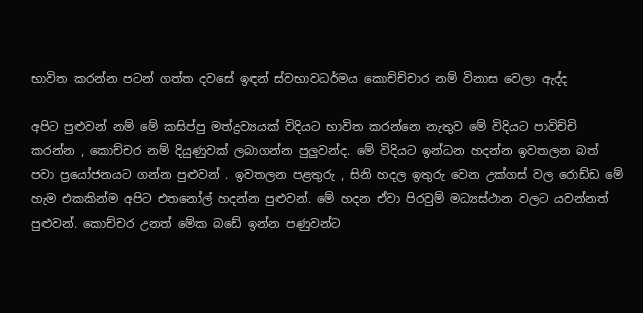භාවිත කරන්න පටන් ගත්ත දවසේ ඉඳන් ස්වභාවධර්මය කොච්ච්චාර නම් විනාස වෙලා ඇද්ද

අපිට පුළුවන් නම් මේ කසිප්පු මත්ද්‍රව්‍යයක් විදියට භාවිත කරන්නෙ නැතුව මේ විදියට පාවිච්චි කරන්න , කොච්චර නම් දියුණුවක් ලබාගන්න පුලුවන්ද. මේ විදියට ඉන්ධන හදන්න ඉවතලන බත් පවා ප්‍රයෝජනයට ගන්න පුළුවන් . ඉවතලන පළතුරු , සිනි හදල ඉතුරු වෙන උක්ගස් වල රොඩ්ඩ මේ හැම එකකින්ම අපිට එතනෝල් හදන්න පුළුවන්. මේ හදන ඒවා පිරවුම් මධ්‍යස්ථාන වලට යවන්නත් පුළුවන්. කොච්චර උනත් මේක බඩේ ඉන්න පණුවන්ට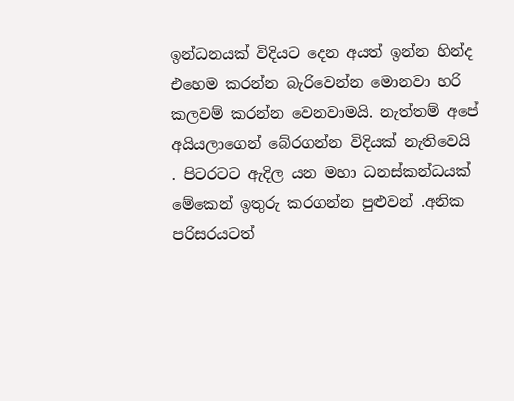ඉන්ධනයක් විදියට දෙන අයත් ඉන්න හින්ද එහෙම කරන්න බැරිවෙන්න මොනවා හරි කලවම් කරන්න වෙනවාමයි. නැත්තම් අපේ අයියලාගෙන් බේරගන්න විදියක් නැතිවෙයි
. පිටරටට ඇදිල යන මහා ධනස්කන්ධයක් මේකෙන් ඉතුරු කරගන්න පුළුවන් .අනික පරිසරයටත්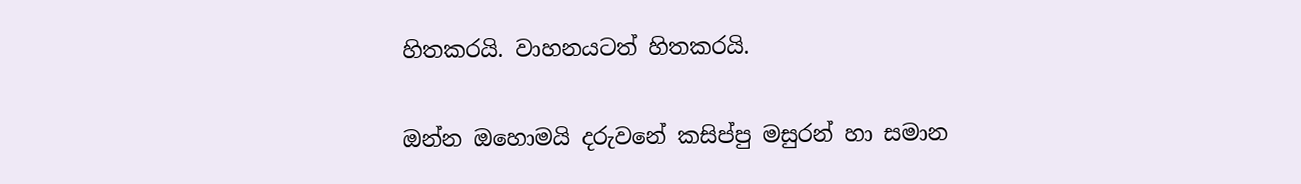හිතකරයි. වාහනයටත් හිතකරයි.

ඔන්න ඔහොමයි දරුවනේ කසිප්පු මසුරන් හා සමාන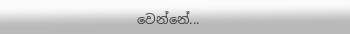වෙන්නේ...